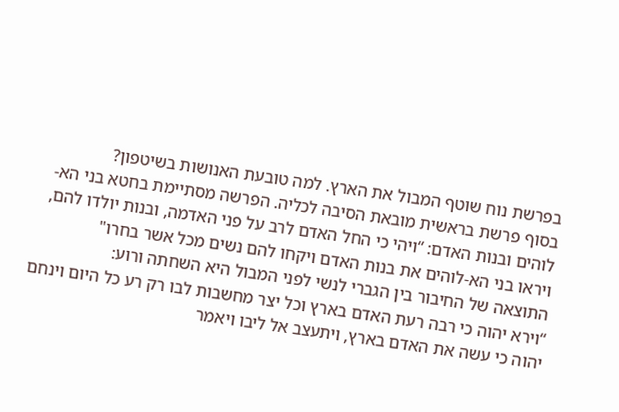בפרשת נוח שוטף המבול את הארץ. למה טובעת האנושות בשיטפון?
בסוף פרשת בראשית מובאת הסיבה לכליה. הפרשה מסתיימת בחטא בני הא-לוהים ובנות האדם: “ויהי כי החל האדם לרב על פני האדמה, ובנות יולדו להם, ויראו בני הא-לוהים את בנות האדם ויקחו להם נשים מכל אשר בחרו"
התוצאה של החיבור בין הגברי לנשי לפני המבול היא השחתה ורוע:
“וירא יהוה כי רבה רעת האדם בארץ וכל יצר מחשבות לבו רק רע כל היום וינחם יהוה כי עשה את האדם בארץ, ויתעצב אל ליבו ויאמר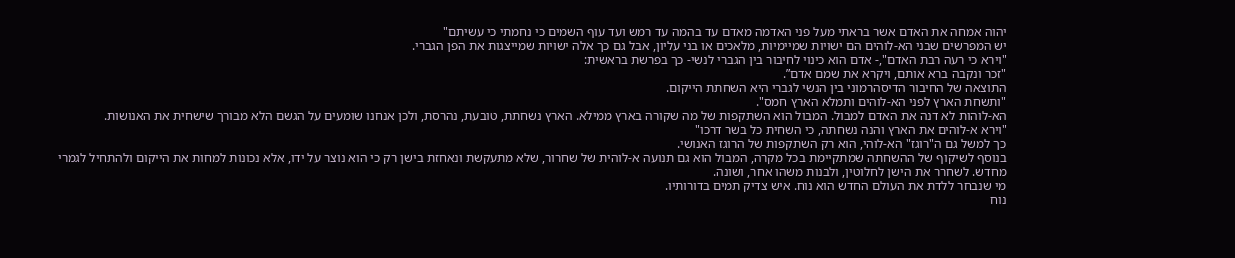יהוה אמחה את האדם אשר בראתי מעל פני האדמה מאדם עד בהמה עד רמש ועד עוף השמים כי נחמתי כי עשיתם"
יש המפרשים שבני הא-לוהים הם ישויות שמיימיות, מלאכים או בני עליון, אבל גם כך אלה ישויות שמייצגות את הפן הגברי.
"וירא כי רעה רבת האדם",- אדם הוא כינוי לחיבור בין הגברי לנשי- כך בפרשת בראשית:
"זכר ונקבה ברא אותם, ויקרא את שמם אדם”.
התוצאה של החיבור הדיסהרמוני בין הנשי לגברי היא השחתת הייקום.
"ותשחת הארץ לפני הא-לוהים ותמלא הארץ חמס".
הא-לוהות לא דנה את האדם למבול. המבול הוא השתקפות של מה שקורה בארץ ממילא. הארץ נשחתת, טובעת, נהרסת, ולכן אנחנו שומעים על הגשם הלא מבורך שישחית את האנושות.
"וירא א-לוהים את הארץ והנה נשחתה, כי השחית כל בשר דרכו"
כך למשל גם ה"רוגז" הא-לוהי, הוא רק השתקפות של הרוגז האנושי.
בנוסף לשיקוף של ההשחתה שמתקיימת בכל מקרה, המבול הוא גם תנועה א-לוהית של שחרור, שלא מתעקשת ונאחזת בישן רק כי הוא נוצר על ידו, אלא נכונות למחות את הייקום ולהתחיל לגמרי מחדש. לשחרר את הישן לחלוטין, ולבנות משהו אחר, ושונה.
מי שנבחר ללדת את העולם החדש הוא נוח. איש צדיק תמים בדורותיו.
נוח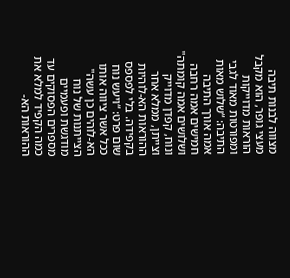מצווה לבנות תיבה מעצי גופר, הוא מקבל הוראות מדוייקות ומפורטות מאוד לגבי התיבה: “שלוש מאות אמה אורך התיבה חמישים אמה רחבה ושלושים אמה קומתה"
ונוח, קפדן מדוייק וצייתן, ממלא אחר ההוראות הא-לוהיות בקפידה. בלי לפספס שום פרט: “ויעש נוח ככל אשר ציווה אותו הא-לוהים כן עשה" הצייתנות של נוח מודגשת ופעמיים מספרים הפסוקים עד כמה הקפיד למלא את ההוראות הא-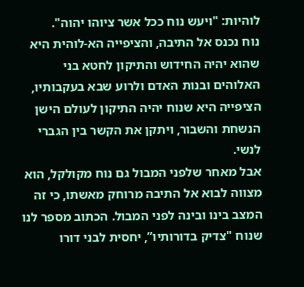לוהיות: "ויעש נוח ככל אשר ציוהו יהוה".
נוח נכנס אל התיבה, והציפייה הא-לוהית היא שהוא יהיה החידוש והתיקון לחטא בני האלוהים ובנות האדם ולרוע שבא בעקבותיו, הציפייה היא שנוח יהיה התיקון לעולם הישן הנשחת והשבור, ויתקן את הקשר בין הגברי לנשי.
אבל מאחר שלפני המבול גם נוח מקולקל, הוא מצווה לבוא אל התיבה מרוחק מאשתו, כי זה המצב בינו ובינה לפני המבול. הכתוב מספר לנו שנוח "צדיק בדורותיו”, יחסית לבני דורו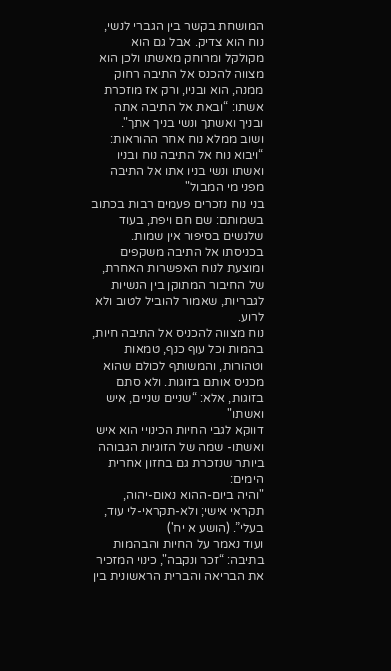המושחת בקשר בין הגברי לנשי, נוח הוא צדיק. אבל גם הוא מקולקל ומרוחק מאשתו ולכן הוא מצווה להכנס אל התיבה רחוק ממנה, הוא ובניו, ורק אז מוזכרת אשתו: “ובאת אל התיבה אתה ובניך ואשתך ונשי בניך אתך".
ושוב ממלא נוח אחר ההוראות: “ויבוא נוח אל התיבה נוח ובניו ואשתו ונשי בניו אתו אל התיבה מפני מי המבול"
בני נוח נזכרים פעמים רבות בכתוב בשמותם: שם חם ויפת, בעוד שלנשים בסיפור אין שמות.
בכניסתו אל התיבה משקפים ומוצעת לנוח האפשרות האחרת, של החיבור המתוקן בין הנשיות לגבריות, שאמור להוביל לטוב ולא לרוע.
נוח מצווה להכניס אל התיבה חיות, בהמות וכל עוף כנף, טמאות וטהורות, והמשותף לכולם שהוא מכניס אותם בזוגות. ולא סתם בזוגות, אלא: “שניים שניים, איש ואשתו"
דווקא לגבי החיות הכינויי הוא איש ואשתו- שמה של הזוגיות הגבוהה ביותר שנזכרת גם בחזון אחרית הימים:
"והיה ביום-ההוא נאום-יהוה, תקראי אישי; ולא-תקראי-לי עוד, בעלי”. (הושע א יח')
ועוד נאמר על החיות והבהמות בתיבה: “זכר ונקבה", כינוי המזכיר את הבריאה והברית הראשונית בין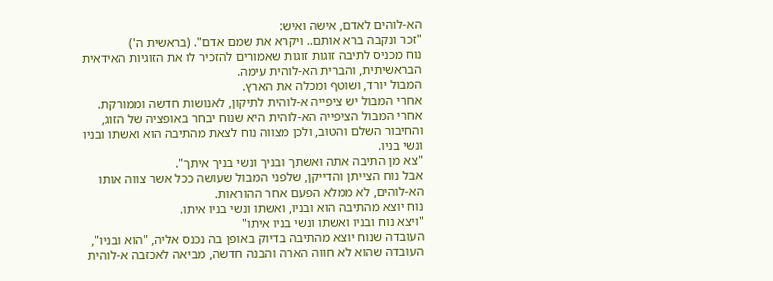הא-לוהים לאדם, אישה ואיש:
"זכר ונקבה ברא אותם.. ויקרא את שמם אדם". (בראשית ה')
נוח מכניס לתיבה זוגות זוגות שאמורים להזכיר לו את הזוגיות האידאית הבראשיתית, והברית הא-לוהית עימה.
המבול יורד, ושוטף ומכלה את הארץ.
אחרי המבול יש ציפייה א-לוהית לתיקון, לאנושות חדשה וממורקת. אחרי המבול הציפייה הא-לוהית היא שנוח יבחר באופציה של הזוג, והחיבור השלם והטוב, ולכן מצווה נוח לצאת מהתיבה הוא ואשתו ובניו ונשי בניו.
"צא מן התיבה אתה ואשתך ובניך ונשי בניך איתך".
אבל נוח הצייתן והדייקן, שלפני המבול שעושה ככל אשר צווה אותו הא-לוהים, לא ממלא הפעם אחר ההוראות.
נוח יוצא מהתיבה הוא ובניו, ואשתו ונשי בניו איתו.
"ויצא נוח ובניו ואשתו ונשי בניו איתו"
העובדה שנוח יוצא מהתיבה בדיוק באופן בה נכנס אליה, "הוא ובניו", העובדה שהוא לא חווה הארה והבנה חדשה, מביאה לאכזבה א-לוהית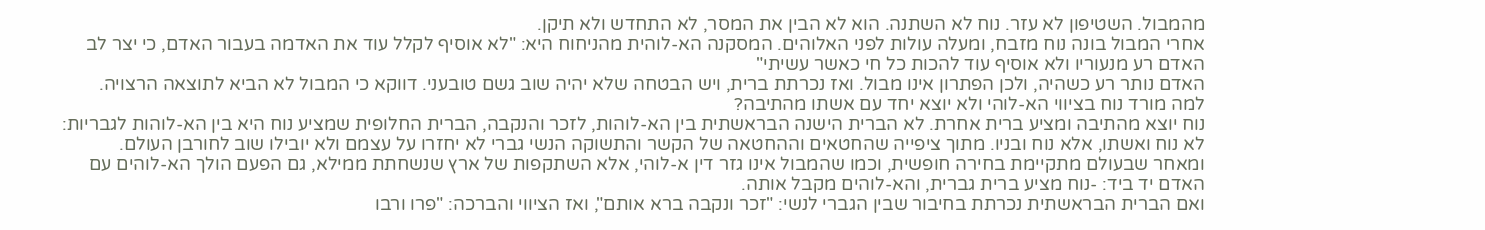מהמבול. השטיפון לא עזר. נוח לא השתנה. הוא לא הבין את המסר, לא התחדש ולא תיקן.
אחרי המבול בונה נוח מזבח, ומעלה עולות לפני האלוהים. המסקנה הא-לוהית מהניחוח היא: "לא אוסיף לקלל עוד את האדמה בעבור האדם, כי יצר לב האדם רע מנעוריו ולא אוסיף עוד להכות כל חי כאשר עשיתי"
האדם נותר רע כשהיה, ולכן הפתרון אינו מבול. ואז נכרתת ברית, ויש הבטחה שלא יהיה שוב גשם טובעני. דווקא כי המבול לא הביא לתוצאה הרצויה.
למה מורד נוח בציווי הא-לוהי ולא יוצא יחד עם אשתו מהתיבה?
נוח יוצא מהתיבה ומציע ברית אחרת. לא הברית הישנה הבראשתית בין הא-לוהות, לזכר והנקבה, הברית החלופית שמציע נוח היא בין הא-לוהות לגבריות: לא נוח ואשתו, אלא נוח ובניו. מתוך ציפייה שהחטאים וההחטאה של הקשר והתשוקה הנשי גברי לא יחזרו על עצמם ולא יובילו שוב לחורבן העולם.
ומאחר שבעולם מתקיימת בחירה חופשית, וכמו שהמבול אינו גזר דין א-לוהי, אלא השתקפות של ארץ שנשחתת ממילא, גם הפעם הולך הא-לוהים עם האדם יד ביד: -נוח מציע ברית גברית, והא-לוהים מקבל אותה.
ואם הברית הבראשתית נכרתת בחיבור שבין הגברי לנשי: "זכר ונקבה ברא אותם", ואז הציווי והברכה: "פרו ורבו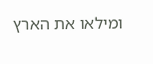ומילאו את הארץ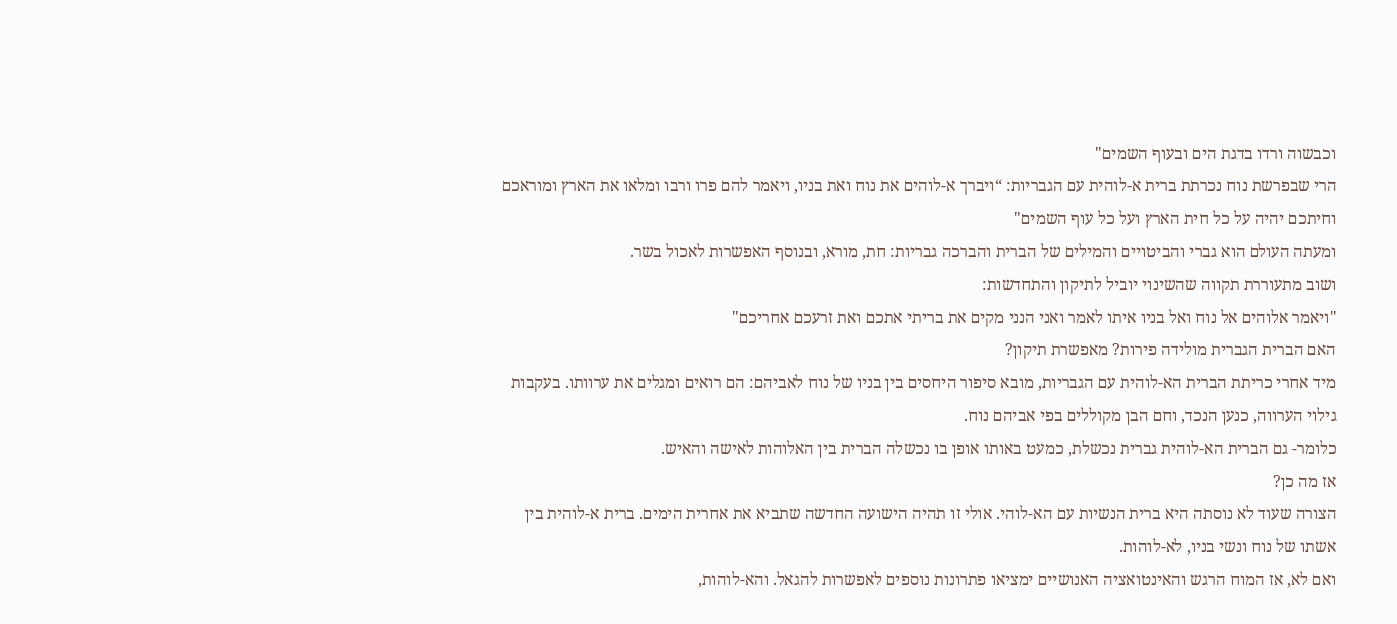וכבשוה ורדו בדגת הים ובעוף השמים"
הרי שבפרשת נוח נכרתת ברית א-לוהית עם הגבריות: “ויברך א-לוהים את נוח ואת בניו, ויאמר להם פרו ורבו ומלאו את הארץ ומוראכם וחיתכם יהיה על כל חית הארץ ועל כל עוף השמים"
ומעתה העולם הוא גברי והביטויים והמילים של הברית והברכה גבריות: חת, מורא, ובנוסף האפשרות לאכול בשר.
ושוב מתעוררת תקווה שהשינוי יוביל לתיקון והתחדשות:
"ויאמר אלוהים אל נוח ואל בניו איתו לאמר ואני הנני מקים את בריתי אתכם ואת זרעכם אחריכם"
האם הברית הגברית מולידה פירות? מאפשרת תיקון?
מיד אחרי כריתת הברית הא-לוהית עם הגבריות, מובא סיפור היחסים בין בניו של נוח לאביהם: הם רואים ומגלים את ערוותו. בעקבות גילוי הערווה, כנען הנכד, וחם הבן מקוללים בפי אביהם נוח.
כלומר- גם הברית הא-לוהית גברית נכשלת, כמעט באותו אופן בו נכשלה הברית בין האלוהות לאישה והאיש.
אז מה כן?
הצורה שעוד לא נוסתה היא ברית הנשיות עם הא-לוהי. אולי זו תהיה הישועה החדשה שתביא את אחרית הימים. ברית א-לוהית בין אשתו של נוח ונשי בניו, לא-לוהות.
ואם לא, אז המוח הרגש והאינטואציה האנושיים ימציאו פתרונות נוספים לאפשרות להגאל. והא-לוהות,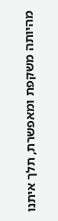מהיותה משקפת ומאפשרת, תלך איתנו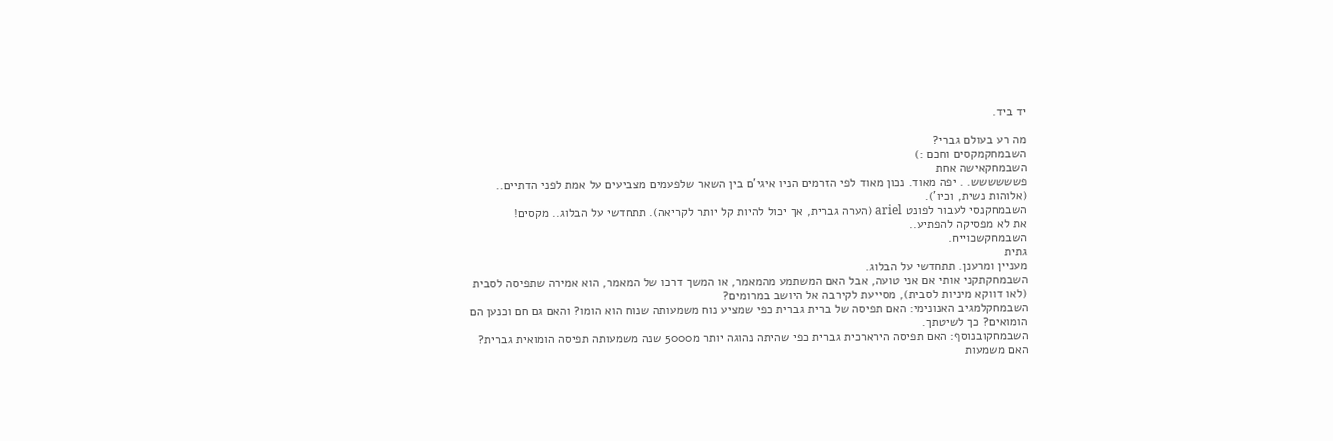יד ביד.

מה רע בעולם גברי?
השבמחקמקסים וחכם :)
השבמחקאישה אחת
פשששששש. . יפה מאוד. נכון מאוד לפי הזרמים הניו איגי'ם בין השאר שלפעמים מצביעים על אמת לפני הדתיים.. (אלוהות נשית, וכיו').
השבמחקנסי לעבור לפונט ariel (הערה גברית, אך יכול להיות קל יותר לקריאה). תתחדשי על הבלוג.. מקסים!
את לא מפסיקה להפתיע..
השבמחקשכוייח.
גתית
מעניין ומרענן. תתחדשי על הבלוג.
השבמחקתקני אותי אם אני טועה, אבל האם המשתמע מהמאמר, או המשך דרכו של המאמר, הוא אמירה שתפיסה לסבית (לאו דווקא מיניות לסבית), מסייעת לקירבה אל היושב במרומים?
השבמחקלמגיב האנונימי: האם תפיסה של ברית גברית כפי שמציע נוח משמעותה שנוח הוא הומו? והאם גם חם וכנען הם הומואים? כך לשיטתך.
השבמחקובנוסף: האם תפיסה הירארכית גברית כפי שהיתה נהוגה יותר מ5000 שנה משמעותה תפיסה הומואית גברית? האם משמעות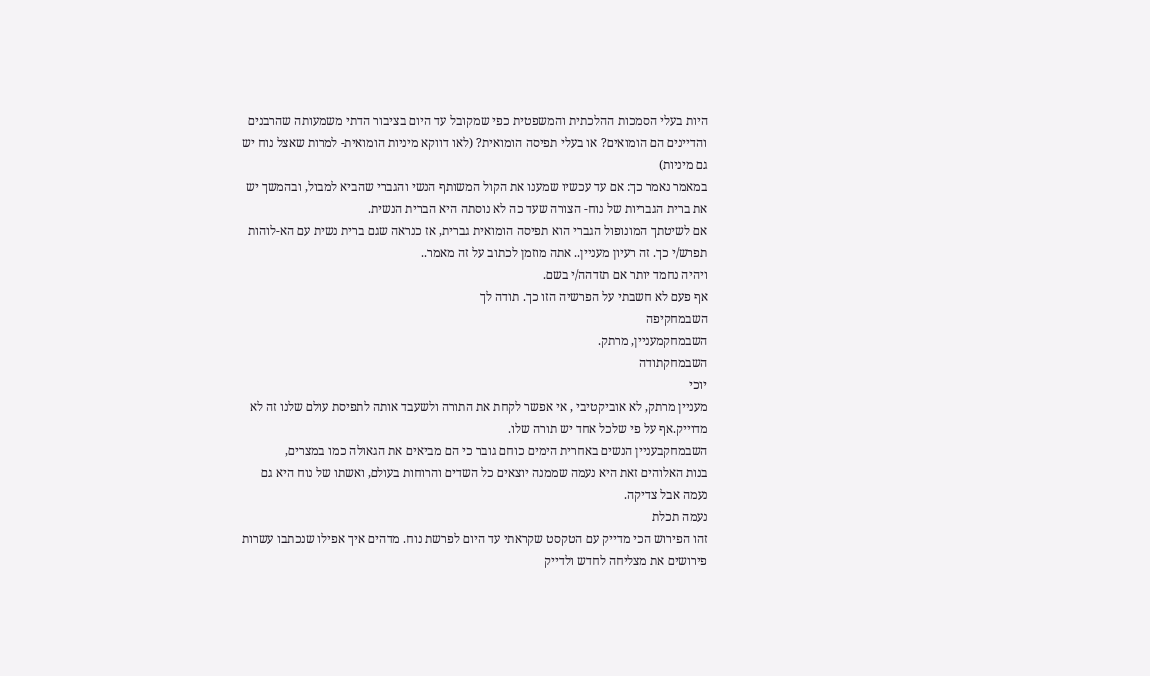היות בעלי הסמכות ההלכתית והמשפטית כפי שמקובל עד היום בציבור הדתי משמעותה שהרבנים והדיינים הם הומואים? או בעלי תפיסה הומואית? (לאו דווקא מיניות הומואית- למרות שאצל נוח יש גם מיניות)
במאמר נאמר כך: אם עד עכשיו שמענו את הקול המשותף הנשי והגברי שהביא למבול, ובהמשך יש את ברית הגבריות של נוח- הצורה שעד כה לא נוסתה היא הברית הנשית.
אם לשיטתך המונופול הגברי הוא תפיסה הומואית גברית, אז כנראה שגם ברית נשית עם הא-לוהות תפרש/י כך. זה רעיון מעניין.. אתה מוזמן לכתוב על זה מאמר..
ויהיה נחמד יותר אם תזדהה/י בשם.
אף פעם לא חשבתי על הפרשיה הזו כך. תודה לך
השבמחקיפה
השבמחקמעניין, מרתק.
השבמחקתודה
יוכי
מעניין מרתק, לא אוביקטיבי , אי אפשר לקחת את התורה ולשעבד אותה לתפיסת עולם שלנו זה לא מדוייק.אף על פי שלכל אחד יש תורה שלו.
השבמחקבעניין הנשים באחרית הימים כוחם גובר כי הם מביאים את הגאולה כמו במצרים,
בנות האלוהים זאת היא נעמה שממנה יוצאים כל השדים והרוחות בעולם, ואשתו של נוח היא גם נעמה אבל צדיקה.
נעמה תכלת
זהו הפירוש הכי מדייק עם הטקסט שקראתי עד היום לפרשת נוח. מדהים איך אפילו שנכתבו עשרות פירושים את מצליחה לחדש ולדייק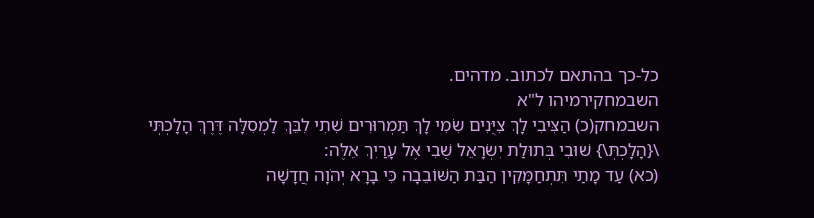כל-כך בהתאם לכתוב. מדהים.
השבמחקירמיהו ל"א
השבמחק(כ) הַצִּיבִי לָךְ צִיֻּנִים שִׂמִי לָךְ תַּמְרוּרִים שִׁתִי לִבֵּךְ לַמְסִלָּה דֶּרֶךְ הָלָכְתְּי \{הָלָכְתְּ\} שׁוּבִי בְּתוּלַת יִשְׂרָאֵל שֻׁבִי אֶל עָרַיִךְ אֵלֶּה:
(כא) עַד מָתַי תִּתְחַמָּקִין הַבַּת הַשּׁוֹבֵבָה כִּי בָרָא יְהֹוָה חֲדָשָׁה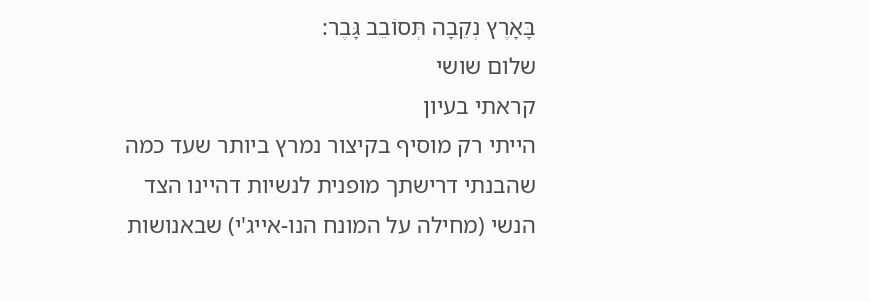בָּאָרֶץ נְקֵבָה תְּסוֹבֵב גָּבֶר:
שלום שושי
קראתי בעיון
הייתי רק מוסיף בקיצור נמרץ ביותר שעד כמה שהבנתי דרישתך מופנית לנשיות דהיינו הצד הנשי (מחילה על המונח הנו-אייג'י) שבאנושות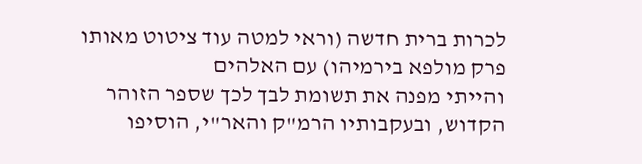לכרות ברית חדשה (וראי למטה עוד ציטוט מאותו פרק מולפא בירמיהו) עם האלהים
והייתי מפנה את תשומת לבך לכך שספר הזוהר הקדוש, ובעקבותיו הרמ"ק והאר"י, הוסיפו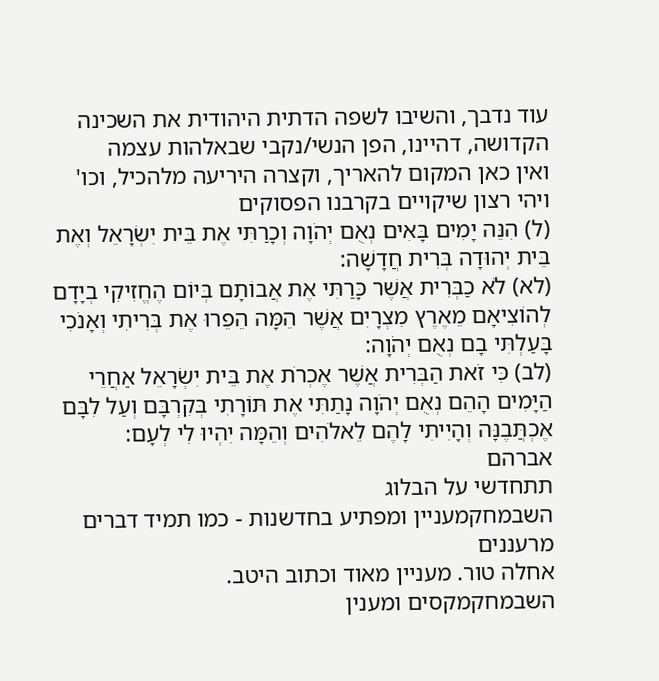עוד נדבך, והשיבו לשפה הדתית היהודית את השכינה הקדושה, דהיינו, הפן הנשי/נקבי שבאלהות עצמה
ואין כאן המקום להאריך, וקצרה היריעה מלהכיל, וכו'
ויהי רצון שיקויים בקרבנו הפסוקים
(ל) הִנֵּה יָמִים בָּאִים נְאֻם יְהֹוָה וְכָרַתִּי אֶת בֵּית יִשְׂרָאֵל וְאֶת בֵּית יְהוּדָה בְּרִית חֲדָשָׁה:
(לא) לֹא כַבְּרִית אֲשֶׁר כָּרַתִּי אֶת אֲבוֹתָם בְּיוֹם הֶחֱזִיקִי בְיָדָם לְהוֹצִיאָם מֵאֶרֶץ מִצְרָיִם אֲשֶׁר הֵמָּה הֵפֵרוּ אֶת בְּרִיתִי וְאָנֹכִי בָּעַלְתִּי בָם נְאֻם יְהֹוָה:
(לב) כִּי זֹאת הַבְּרִית אֲשֶׁר אֶכְרֹת אֶת בֵּית יִשְׂרָאֵל אַחֲרֵי הַיָּמִים הָהֵם נְאֻם יְהֹוָה נָתַתִּי אֶת תּוֹרָתִי בְּקִרְבָּם וְעַל לִבָּם אֶכְתֲּבֶנָּה וְהָיִיתִי לָהֶם לֵאלֹהִים וְהֵמָּה יִהְיוּ לִי לְעָם:
אברהם
תתחדשי על הבלוג
השבמחקמעניין ומפתיע בחדשנות - כמו תמיד דברים מרעננים
אחלה טור. מעניין מאוד וכתוב היטב.
השבמחקמקסים ומענין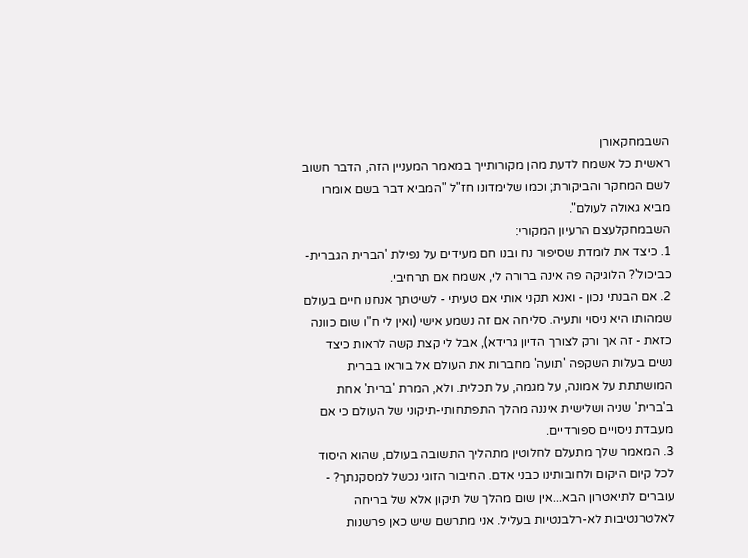השבמחקאורן
ראשית כל אשמח לדעת מהן מקורותייך במאמר המעניין הזה, הדבר חשוב לשם המחקר והביקורת; וכמו שלימדונו חז"ל "המביא דבר בשם אומרו מביא גאולה לעולם".
השבמחקלעצם הרעיון המקורי:
1. כיצד את לומדת שסיפור נח ובנו חם מעידים על נפילת 'הברית הגברית-כביכול'? הלוגיקה פה אינה ברורה לי, אשמח אם תרחיבי.
2. אם הבנתי נכון - ואנא תקני אותי אם טעיתי - לשיטתך אנחנו חיים בעולם שמהותו היא ניסוי ותעיה. סליחה אם זה נשמע אישי (ואין לי ח"ו שום כוונה כזאת - זה אך ורק לצורך הדיון גרידא), אבל לי קצת קשה לראות כיצד נשים בעלות השקפה 'תועה' מחברות את העולם אל בוראו בברית המושתתת על אמונה, על מגמה, על תכלית. ולא, המרת 'ברית' אחת ב'ברית' שניה ושלישית איננה מהלך התפתחותי-תיקוני של העולם כי אם מעבדת ניסויים ספורדיים.
3. המאמר שלך מתעלם לחלוטין מתהליך התשובה בעולם, שהוא היסוד לכל קיום היקום ולחובותינו כבני אדם. החיבור הזוגי נכשל למסקנתך? - עוברים לתיאטרון הבא...אין שום מהלך של תיקון אלא של בריחה לאלטרנטיבות לא-רלבנטיות בעליל. אני מתרשם שיש כאן פרשנות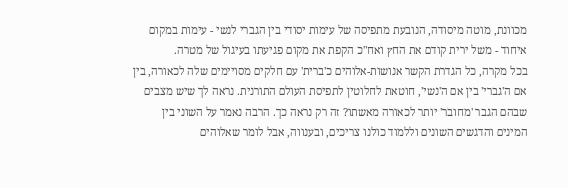מכוונת, מוטה מיסודה, הנובעת מתפיסה של עימות יסודי בין הגברי לנשי - עימות במקום איחוד - משל ירית קודם את החץ ואח"כ הקפת את מקום פגיעתו בעיגול של מטרה.
בכל מקרה, כל הגדרת הקשר אנושות-אלוהים כ'ברית' עם חלקים מסויימים שלה לכאורה, בין אם ה'גברי' בין אם ה'נשי', חוטאת לחלוטין לתפיסת העולם התורנית. נראה לך שיש מצבים שבהם הגבר 'מחובר' יותר לכאורה מאשתו? זה רק נראה כך. הרבה נאמר על השוני בין המינים והדגשים השונים וללמוד כולנו צריכים, ובענווה, אבל לומר שאלוהים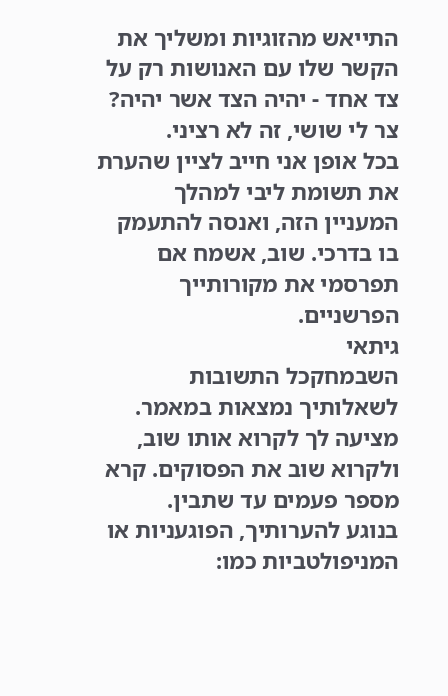התייאש מהזוגיות ומשליך את הקשר שלו עם האנושות רק על צד אחד - יהיה הצד אשר יהיה? צר לי שושי, זה לא רציני.
בכל אופן אני חייב לציין שהערת את תשומת ליבי למהלך המעניין הזה, ואנסה להתעמק בו בדרכי. שוב, אשמח אם תפרסמי את מקורותייך הפרשניים.
גיתאי
השבמחקכל התשובות לשאלותיך נמצאות במאמר.
מציעה לך לקרוא אותו שוב, ולקרוא שוב את הפסוקים. קרא מספר פעמים עד שתבין.
בנוגע להערותיך, הפוגעניות או המניפולטביות כמו: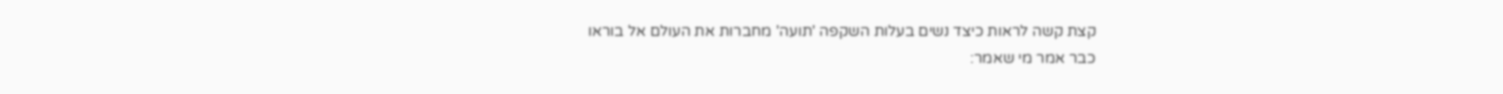קצת קשה לראות כיצד נשים בעלות השקפה 'תועה' מחברות את העולם אל בוראו
כבר אמר מי שאמר: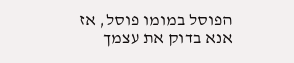הפוסל במומו פוסל, אז אנא בדוק את עצמך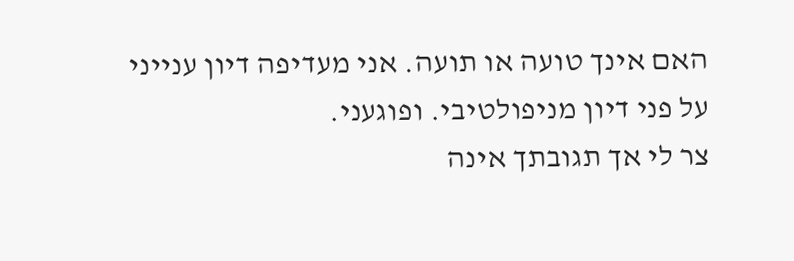האם אינך טועה או תועה. אני מעדיפה דיון ענייני על פני דיון מניפולטיבי. ופוגעני.
צר לי אך תגובתך אינה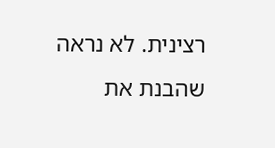רצינית. לא נראה שהבנת את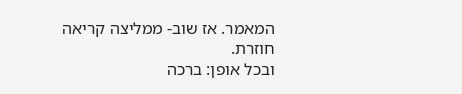המאמר. אז שוב- ממליצה קריאה חוזרת.
ובכל אופן: ברכה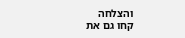והצלחה
קחו גם את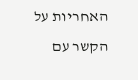האחריות על הקשר עם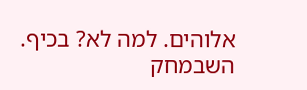אלוהים. למה לא? בכיף.
השבמחק